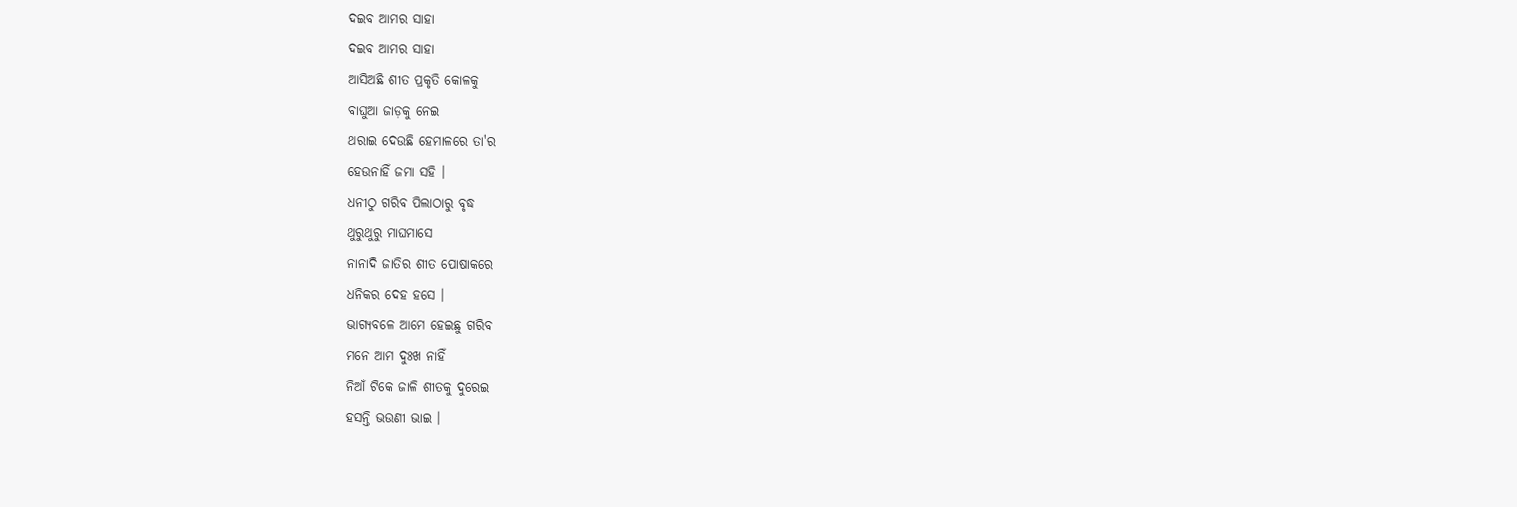ଦଇବ ଆମର ସାହା
ଦଇବ ଆମର ସାହା
ଆସିଅଛି ଶୀତ ପ୍ରକୃତି କୋଳକୁ
ବାଘୁଆ ଜାଡ଼କୁ ନେଇ
ଥରାଇ ଦେଉଛି ହେମାଳରେ ତା'ର
ହେଉନାହିଁ ଜମା ସହି ।
ଧନୀଠୁ ଗରିବ ପିଲାଠାରୁ ବୃଦ୍ଧ
ଥୁରୁଥୁରୁ ମାଘମାସେ
ନାନାଦି ଜାତିର ଶୀତ ପୋଷାକରେ
ଧନିକର ଦେହ ହସେ ।
ଭାଗ୍ୟବଳେ ଆମେ ହେଇଛୁ ଗରିବ
ମନେ ଆମ ଦୁଃଖ ନାହିଁ
ନିଆଁ ଟିକେ ଜାଳି ଶୀତକୁ ଦୁରେଇ
ହସନ୍ତି ଭଉଣୀ ଭାଇ ।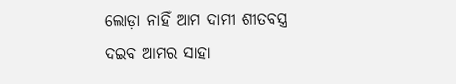ଲୋଡ଼ା ନାହିଁ ଆମ ଦାମୀ ଶୀତବସ୍ତ୍ର
ଦଇବ ଆମର ସାହା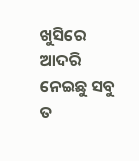ଖୁସିରେ ଆଦରି ନେଇଛୁ ସବୁ ତ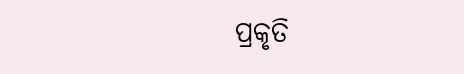ପ୍ରକୃତି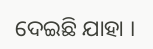ଦେଇଛି ଯାହା ।